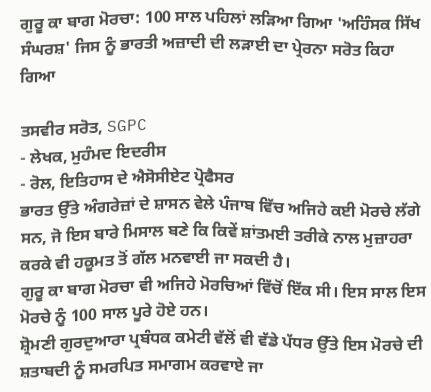ਗੁਰੂ ਕਾ ਬਾਗ ਮੋਰਚਾ: 100 ਸਾਲ ਪਹਿਲਾਂ ਲੜਿਆ ਗਿਆ 'ਅਹਿੰਸਕ ਸਿੱਖ ਸੰਘਰਸ਼' ਜਿਸ ਨੂੰ ਭਾਰਤੀ ਅਜ਼ਾਦੀ ਦੀ ਲੜਾਈ ਦਾ ਪ੍ਰੇਰਨਾ ਸਰੋਤ ਕਿਹਾ ਗਿਆ

ਤਸਵੀਰ ਸਰੋਤ, SGPC
- ਲੇਖਕ, ਮੁਹੰਮਦ ਇਦਰੀਸ
- ਰੋਲ, ਇਤਿਹਾਸ ਦੇ ਐਸੋਸੀਏਟ ਪ੍ਰੋਫੈਸਰ
ਭਾਰਤ ਉੱਤੇ ਅੰਗਰੇਜ਼ਾਂ ਦੇ ਸ਼ਾਸਨ ਵੇਲੇ ਪੰਜਾਬ ਵਿੱਚ ਅਜਿਹੇ ਕਈ ਮੋਰਚੇ ਲੱਗੇ ਸਨ, ਜੋ ਇਸ ਬਾਰੇ ਮਿਸਾਲ ਬਣੇ ਕਿ ਕਿਵੇਂ ਸ਼ਾਂਤਮਈ ਤਰੀਕੇ ਨਾਲ ਮੁਜ਼ਾਹਰਾ ਕਰਕੇ ਵੀ ਹਕੂਮਤ ਤੋਂ ਗੱਲ ਮਨਵਾਈ ਜਾ ਸਕਦੀ ਹੈ।
ਗੁਰੂ ਕਾ ਬਾਗ ਮੋਰਚਾ ਵੀ ਅਜਿਹੇ ਮੋਰਚਿਆਂ ਵਿੱਚੋਂ ਇੱਕ ਸੀ। ਇਸ ਸਾਲ ਇਸ ਮੋਰਚੇ ਨੂੰ 100 ਸਾਲ ਪੂਰੇ ਹੋਏ ਹਨ।
ਸ਼੍ਰੋਮਣੀ ਗੁਰਦੁਆਰਾ ਪ੍ਰਬੰਧਕ ਕਮੇਟੀ ਵੱਲੋਂ ਵੀ ਵੱਡੇ ਪੱਧਰ ਉੱਤੇ ਇਸ ਮੋਰਚੇ ਦੀ ਸ਼ਤਾਬਦੀ ਨੂੰ ਸਮਰਪਿਤ ਸਮਾਗਮ ਕਰਵਾਏ ਜਾ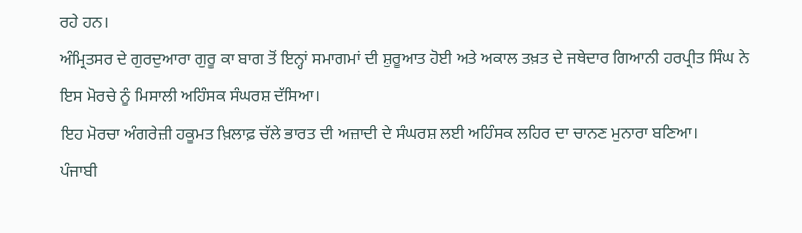ਰਹੇ ਹਨ।
ਅੰਮ੍ਰਿਤਸਰ ਦੇ ਗੁਰਦੁਆਰਾ ਗੁਰੂ ਕਾ ਬਾਗ ਤੋਂ ਇਨ੍ਹਾਂ ਸਮਾਗਮਾਂ ਦੀ ਸ਼ੁਰੂਆਤ ਹੋਈ ਅਤੇ ਅਕਾਲ ਤਖ਼ਤ ਦੇ ਜਥੇਦਾਰ ਗਿਆਨੀ ਹਰਪ੍ਰੀਤ ਸਿੰਘ ਨੇ ਇਸ ਮੋਰਚੇ ਨੂੰ ਮਿਸਾਲੀ ਅਹਿੰਸਕ ਸੰਘਰਸ਼ ਦੱਸਿਆ।
ਇਹ ਮੋਰਚਾ ਅੰਗਰੇਜ਼ੀ ਹਕੂਮਤ ਖ਼ਿਲਾਫ਼ ਚੱਲੇ ਭਾਰਤ ਦੀ ਅਜ਼ਾਦੀ ਦੇ ਸੰਘਰਸ਼ ਲਈ ਅਹਿੰਸਕ ਲਹਿਰ ਦਾ ਚਾਨਣ ਮੁਨਾਰਾ ਬਣਿਆ।
ਪੰਜਾਬੀ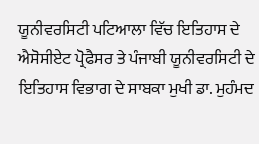ਯੂਨੀਵਰਸਿਟੀ ਪਟਿਆਲਾ ਵਿੱਚ ਇਤਿਹਾਸ ਦੇ ਐਸੋਸੀਏਟ ਪ੍ਰੋਫੈਸਰ ਤੇ ਪੰਜਾਬੀ ਯੂਨੀਵਰਸਿਟੀ ਦੇ ਇਤਿਹਾਸ ਵਿਭਾਗ ਦੇ ਸਾਬਕਾ ਮੁਖੀ ਡਾ. ਮੁਹੰਮਦ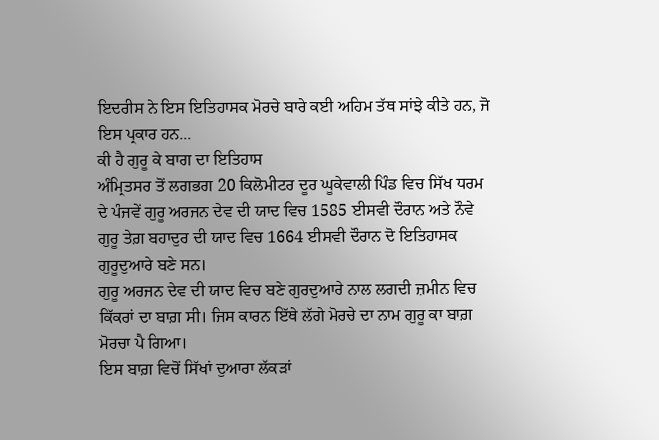ਇਦਰੀਸ ਨੇ ਇਸ ਇਤਿਹਾਸਕ ਮੋਰਚੇ ਬਾਰੇ ਕਈ ਅਹਿਮ ਤੱਥ ਸਾਂਝੇ ਕੀਤੇ ਹਨ, ਜੋ ਇਸ ਪ੍ਰਕਾਰ ਹਨ...
ਕੀ ਹੈ ਗੁਰੂ ਕੇ ਬਾਗ ਦਾ ਇਤਿਹਾਸ
ਅੰਮ੍ਰਿਤਸਰ ਤੋਂ ਲਗਭਗ 20 ਕਿਲੋਮੀਟਰ ਦੂਰ ਘੂਕੇਵਾਲੀ ਪਿੰਡ ਵਿਚ ਸਿੱਖ ਧਰਮ ਦੇ ਪੰਜਵੇਂ ਗੁਰੂ ਅਰਜਨ ਦੇਵ ਦੀ ਯਾਦ ਵਿਚ 1585 ਈਸਵੀ ਦੌਰਾਨ ਅਤੇ ਨੌਵੇ ਗੁਰੂ ਤੇਗ਼ ਬਹਾਦੁਰ ਦੀ ਯਾਦ ਵਿਚ 1664 ਈਸਵੀ ਦੌਰਾਨ ਦੋ ਇਤਿਹਾਸਕ ਗੁਰੂਦੁਆਰੇ ਬਣੇ ਸਨ।
ਗੁਰੂ ਅਰਜਨ ਦੇਵ ਦੀ ਯਾਦ ਵਿਚ ਬਣੇ ਗੁਰਦੁਆਰੇ ਨਾਲ ਲਗਦੀ ਜ਼ਮੀਨ ਵਿਚ ਕਿੱਕਰਾਂ ਦਾ ਬਾਗ਼ ਸੀ। ਜਿਸ ਕਾਰਨ ਇੱਥੇ ਲੱਗੇ ਮੋਰਚੇ ਦਾ ਨਾਮ ਗੁਰੂ ਕਾ ਬਾਗ਼ ਮੋਰਚਾ ਪੈ ਗਿਆ।
ਇਸ ਬਾਗ਼ ਵਿਚੋਂ ਸਿੱਖਾਂ ਦੁਆਰਾ ਲੱਕੜਾਂ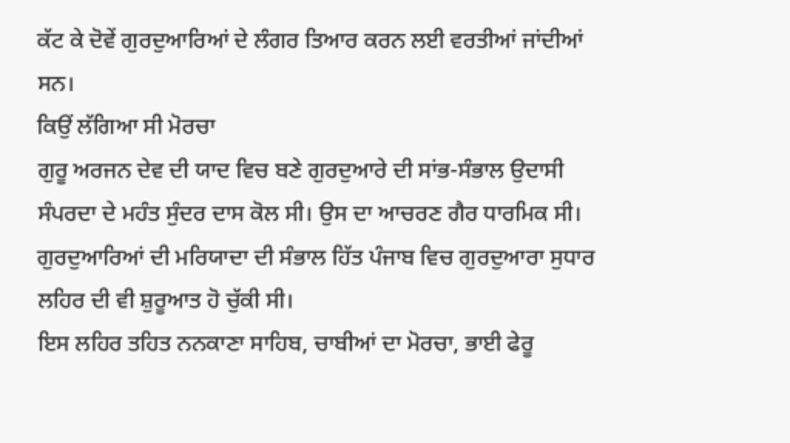ਕੱਟ ਕੇ ਦੋਵੇਂ ਗੁਰਦੁਆਰਿਆਂ ਦੇ ਲੰਗਰ ਤਿਆਰ ਕਰਨ ਲਈ ਵਰਤੀਆਂ ਜਾਂਦੀਆਂ ਸਨ।
ਕਿਉਂ ਲੱਗਿਆ ਸੀ ਮੋਰਚਾ
ਗੁਰੂ ਅਰਜਨ ਦੇਵ ਦੀ ਯਾਦ ਵਿਚ ਬਣੇ ਗੁਰਦੁਆਰੇ ਦੀ ਸਾਂਭ-ਸੰਭਾਲ ਉਦਾਸੀ ਸੰਪਰਦਾ ਦੇ ਮਹੰਤ ਸੁੰਦਰ ਦਾਸ ਕੋਲ ਸੀ। ਉਸ ਦਾ ਆਚਰਣ ਗੈਰ ਧਾਰਮਿਕ ਸੀ।
ਗੁਰਦੁਆਰਿਆਂ ਦੀ ਮਰਿਯਾਦਾ ਦੀ ਸੰਭਾਲ ਹਿੱਤ ਪੰਜਾਬ ਵਿਚ ਗੁਰਦੁਆਰਾ ਸੁਧਾਰ ਲਹਿਰ ਦੀ ਵੀ ਸ਼ੁਰੂਆਤ ਹੋ ਚੁੱਕੀ ਸੀ।
ਇਸ ਲਹਿਰ ਤਹਿਤ ਨਨਕਾਣਾ ਸਾਹਿਬ, ਚਾਬੀਆਂ ਦਾ ਮੋਰਚਾ, ਭਾਈ ਫੇਰੂ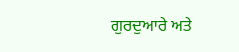ਗੁਰਦੁਆਰੇ ਅਤੇ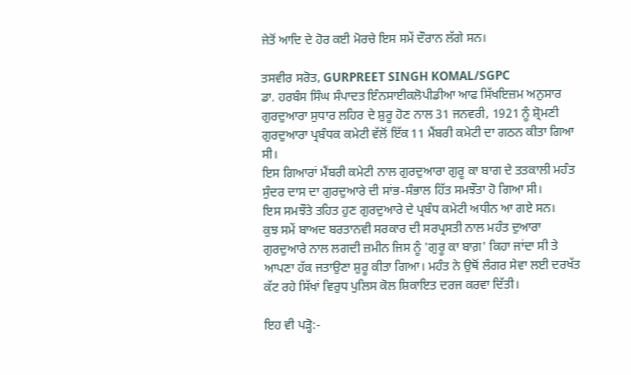ਜੇਤੋਂ ਆਦਿ ਦੇ ਹੋਰ ਕਈ ਮੋਰਚੇ ਇਸ ਸਮੇਂ ਦੌਰਾਨ ਲੱਗੇ ਸਨ।

ਤਸਵੀਰ ਸਰੋਤ, GURPREET SINGH KOMAL/SGPC
ਡਾ. ਹਰਬੰਸ ਸਿੰਘ ਸੰਪਾਦਤ ਇੰਨਸਾਈਕਲੋਪੀਡੀਆ ਆਫ ਸਿੱਖਇਜ਼ਮ ਅਨੁਸਾਰ ਗੁਰਦੁਆਰਾ ਸੁਧਾਰ ਲਹਿਰ ਦੇ ਸ਼ੁਰੂ ਹੋਣ ਨਾਲ 31 ਜਨਵਰੀ, 1921 ਨੂੰ ਸ਼੍ਰੋਮਣੀ ਗੁਰਦੁਆਰਾ ਪ੍ਰਬੰਧਕ ਕਮੇਟੀ ਵੱਲੋਂ ਇੱਕ 11 ਮੈਂਬਰੀ ਕਮੇਟੀ ਦਾ ਗਠਨ ਕੀਤਾ ਗਿਆ ਸੀ।
ਇਸ ਗਿਆਰਾਂ ਮੈਂਬਰੀ ਕਮੇਟੀ ਨਾਲ ਗੁਰਦੁਆਰਾ ਗੁਰੂ ਕਾ ਬਾਗ ਦੇ ਤਤਕਾਲੀ ਮਹੰਤ ਸੁੰਦਰ ਦਾਸ ਦਾ ਗੁਰਦੁਆਰੇ ਦੀ ਸਾਂਭ-ਸੰਭਾਲ ਹਿੱਤ ਸਮਝੌਤਾ ਹੋ ਗਿਆ ਸੀ।
ਇਸ ਸਮਝੌਤੇ ਤਹਿਤ ਹੁਣ ਗੁਰਦੁਆਰੇ ਦੇ ਪ੍ਰਬੰਧ ਕਮੇਟੀ ਅਧੀਨ ਆ ਗਏ ਸਨ।
ਕੁਝ ਸਮੇਂ ਬਾਅਦ ਬਰਤਾਨਵੀ ਸਰਕਾਰ ਦੀ ਸਰਪ੍ਰਸਤੀ ਨਾਲ ਮਹੰਤ ਦੁਆਰਾ ਗੁਰਦੁਆਰੇ ਨਾਲ ਲਗਦੀ ਜ਼ਮੀਨ ਜਿਸ ਨੂੰ 'ਗੁਰੂ ਕਾ ਬਾਗ਼' ਕਿਹਾ ਜਾਂਦਾ ਸੀ ਤੇ ਆਪਣਾ ਹੱਕ ਜਤਾਉਣਾ ਸ਼ੁਰੂ ਕੀਤਾ ਗਿਆ। ਮਹੰਤ ਨੇ ਉਥੋਂ ਲੰਗਰ ਸੇਵਾ ਲਈ ਦਰਖੱਤ ਕੱਟ ਰਹੇ ਸਿੱਖਾਂ ਵਿਰੁਧ ਪੁਲਿਸ ਕੋਲ ਸ਼ਿਕਾਇਤ ਦਰਜ ਕਰਵਾ ਦਿੱਤੀ।

ਇਹ ਵੀ ਪੜ੍ਹੋ:-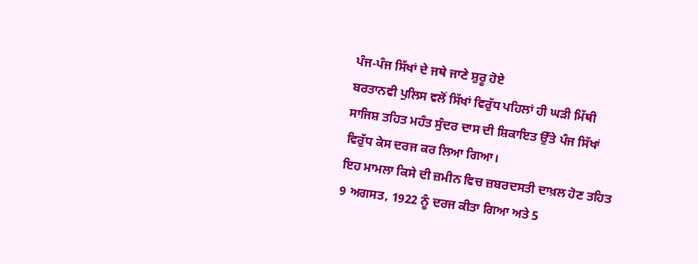ਪੰਜ-ਪੰਜ ਸਿੱਖਾਂ ਦੇ ਜਥੇ ਜਾਣੇ ਸ਼ੁਰੂ ਹੋਏ
ਬਰਤਾਨਵੀ ਪੁਲਿਸ ਵਲੋਂ ਸਿੱਖਾਂ ਵਿਰੁੱਧ ਪਹਿਲਾਂ ਹੀ ਘੜੀ ਮਿੱਥੀ ਸਾਜਿਸ਼ ਤਹਿਤ ਮਹੰਤ ਸੁੰਦਰ ਦਾਸ ਦੀ ਸ਼ਿਕਾਇਤ ਉੱਤੇ ਪੰਜ ਸਿੱਖਾਂ ਵਿਰੁੱਧ ਕੇਸ ਦਰਜ ਕਰ ਲਿਆ ਗਿਆ।
ਇਹ ਮਾਮਲਾ ਕਿਸੇ ਦੀ ਜ਼ਮੀਨ ਵਿਚ ਜ਼ਬਰਦਸਤੀ ਦਾਖ਼ਲ ਹੋਣ ਤਹਿਤ 9 ਅਗਸਤ, 1922 ਨੂੰ ਦਰਜ ਕੀਤਾ ਗਿਆ ਅਤੇ 5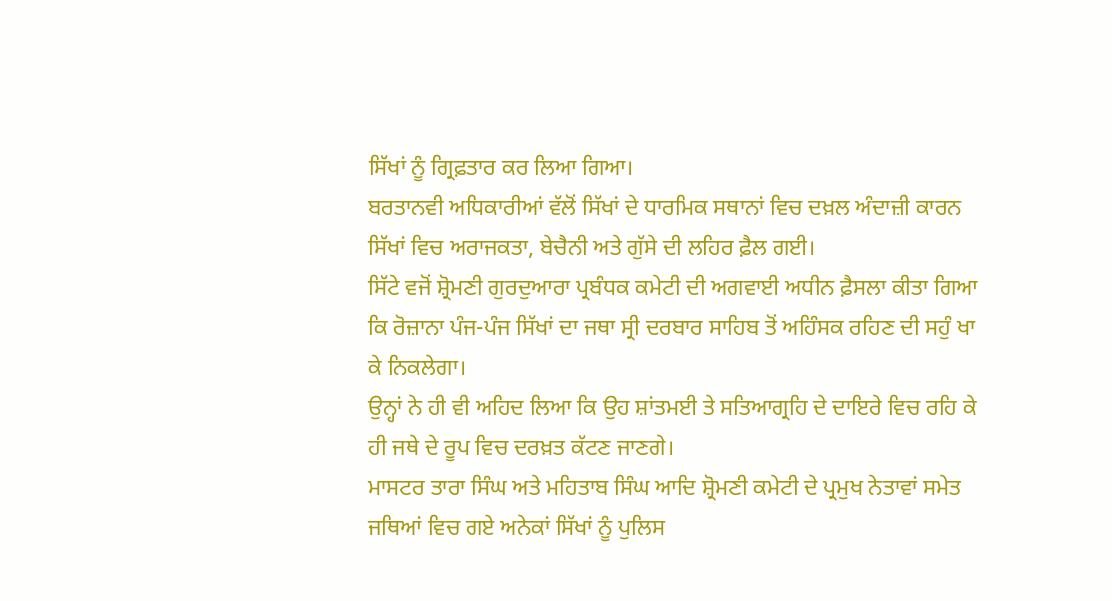ਸਿੱਖਾਂ ਨੂੰ ਗ੍ਰਿਫ਼ਤਾਰ ਕਰ ਲਿਆ ਗਿਆ।
ਬਰਤਾਨਵੀ ਅਧਿਕਾਰੀਆਂ ਵੱਲੋਂ ਸਿੱਖਾਂ ਦੇ ਧਾਰਮਿਕ ਸਥਾਨਾਂ ਵਿਚ ਦਖ਼ਲ ਅੰਦਾਜ਼ੀ ਕਾਰਨ ਸਿੱਖਾਂ ਵਿਚ ਅਰਾਜਕਤਾ, ਬੇਚੈਨੀ ਅਤੇ ਗੁੱਸੇ ਦੀ ਲਹਿਰ ਫ਼ੈਲ ਗਈ।
ਸਿੱਟੇ ਵਜੋਂ ਸ਼੍ਰੋਮਣੀ ਗੁਰਦੁਆਰਾ ਪ੍ਰਬੰਧਕ ਕਮੇਟੀ ਦੀ ਅਗਵਾਈ ਅਧੀਨ ਫ਼ੈਸਲਾ ਕੀਤਾ ਗਿਆ ਕਿ ਰੋਜ਼ਾਨਾ ਪੰਜ-ਪੰਜ ਸਿੱਖਾਂ ਦਾ ਜਥਾ ਸ੍ਰੀ ਦਰਬਾਰ ਸਾਹਿਬ ਤੋਂ ਅਹਿੰਸਕ ਰਹਿਣ ਦੀ ਸਹੁੰ ਖਾ ਕੇ ਨਿਕਲੇਗਾ।
ਉਨ੍ਹਾਂ ਨੇ ਹੀ ਵੀ ਅਹਿਦ ਲਿਆ ਕਿ ਉਹ ਸ਼ਾਂਤਮਈ ਤੇ ਸਤਿਆਗ੍ਰਹਿ ਦੇ ਦਾਇਰੇ ਵਿਚ ਰਹਿ ਕੇ ਹੀ ਜਥੇ ਦੇ ਰੂਪ ਵਿਚ ਦਰਖ਼ਤ ਕੱਟਣ ਜਾਣਗੇ।
ਮਾਸਟਰ ਤਾਰਾ ਸਿੰਘ ਅਤੇ ਮਹਿਤਾਬ ਸਿੰਘ ਆਦਿ ਸ਼੍ਰੋਮਣੀ ਕਮੇਟੀ ਦੇ ਪ੍ਰਮੁਖ ਨੇਤਾਵਾਂ ਸਮੇਤ ਜਥਿਆਂ ਵਿਚ ਗਏ ਅਨੇਕਾਂ ਸਿੱਖਾਂ ਨੂੰ ਪੁਲਿਸ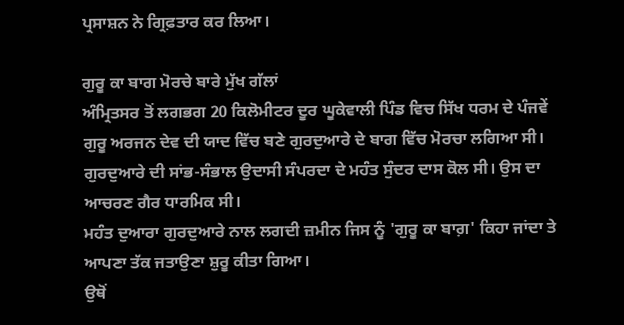ਪ੍ਰਸਾਸ਼ਨ ਨੇ ਗ੍ਰਿਫ਼ਤਾਰ ਕਰ ਲਿਆ।

ਗੁਰੂ ਕਾ ਬਾਗ ਮੋਰਚੇ ਬਾਰੇ ਮੁੱਖ ਗੱਲਾਂ
ਅੰਮ੍ਰਿਤਸਰ ਤੋਂ ਲਗਭਗ 20 ਕਿਲੋਮੀਟਰ ਦੂਰ ਘੂਕੇਵਾਲੀ ਪਿੰਡ ਵਿਚ ਸਿੱਖ ਧਰਮ ਦੇ ਪੰਜਵੇਂ ਗੁਰੂ ਅਰਜਨ ਦੇਵ ਦੀ ਯਾਦ ਵਿੱਚ ਬਣੇ ਗੁਰਦੁਆਰੇ ਦੇ ਬਾਗ ਵਿੱਚ ਮੋਰਚਾ ਲਗਿਆ ਸੀ।
ਗੁਰਦੁਆਰੇ ਦੀ ਸਾਂਭ-ਸੰਭਾਲ ਉਦਾਸੀ ਸੰਪਰਦਾ ਦੇ ਮਹੰਤ ਸੁੰਦਰ ਦਾਸ ਕੋਲ ਸੀ। ਉਸ ਦਾ ਆਚਰਣ ਗੈਰ ਧਾਰਮਿਕ ਸੀ।
ਮਹੰਤ ਦੁਆਰਾ ਗੁਰਦੁਆਰੇ ਨਾਲ ਲਗਦੀ ਜ਼ਮੀਨ ਜਿਸ ਨੂੰ 'ਗੁਰੂ ਕਾ ਬਾਗ਼' ਕਿਹਾ ਜਾਂਦਾ ਤੇ ਆਪਣਾ ਤੱਕ ਜਤਾਉਣਾ ਸ਼ੁਰੂ ਕੀਤਾ ਗਿਆ।
ਉਥੋਂ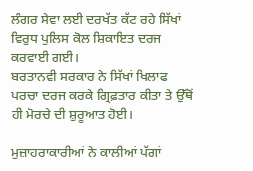ਲੰਗਰ ਸੇਵਾ ਲਈ ਦਰਖੱਤ ਕੱਟ ਰਹੇ ਸਿੱਖਾਂ ਵਿਰੁਧ ਪੁਲਿਸ ਕੋਲ ਸ਼ਿਕਾਇਤ ਦਰਜ ਕਰਵਾਈ ਗਈ।
ਬਰਤਾਨਵੀ ਸਰਕਾਰ ਨੇ ਸਿੱਖਾਂ ਖਿਲਾਫ ਪਰਚਾ ਦਰਜ ਕਰਕੇ ਗ੍ਰਿਫ਼ਤਾਰ ਕੀਤਾ ਤੇ ਉੱਥੋਂ ਹੀ ਮੋਰਚੇ ਦੀ ਸ਼ੁਰੂਆਤ ਹੋਈ।

ਮੁਜ਼ਾਹਰਾਕਾਰੀਆਂ ਨੇ ਕਾਲੀਆਂ ਪੱਗਾਂ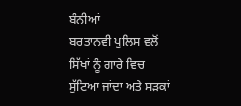ਬੰਨੀਆਂ
ਬਰਤਾਨਵੀ ਪੁਲਿਸ ਵਲੋਂ ਸਿੱਖਾਂ ਨੂੰ ਗਾਰੇ ਵਿਚ ਸੁੱਟਿਆ ਜਾਂਦਾ ਅਤੇ ਸੜਕਾਂ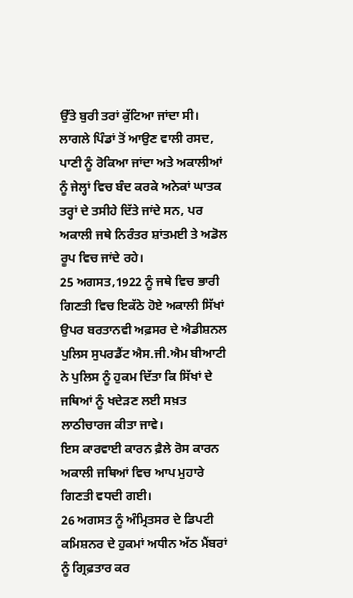ਉੱਤੇ ਬੁਰੀ ਤਰਾਂ ਕੁੱਟਿਆ ਜਾਂਦਾ ਸੀ।
ਲਾਗਲੇ ਪਿੰਡਾਂ ਤੋਂ ਆਉਣ ਵਾਲੀ ਰਸਦ, ਪਾਣੀ ਨੂੰ ਰੋਕਿਆ ਜਾਂਦਾ ਅਤੇ ਅਕਾਲੀਆਂ ਨੂੰ ਜੇਲ੍ਹਾਂ ਵਿਚ ਬੰਦ ਕਰਕੇ ਅਨੇਕਾਂ ਘਾਤਕ ਤਰ੍ਹਾਂ ਦੇ ਤਸੀਹੇ ਦਿੱਤੇ ਜਾਂਦੇ ਸਨ, ਪਰ ਅਕਾਲੀ ਜਥੇ ਨਿਰੰਤਰ ਸ਼ਾਂਤਮਈ ਤੇ ਅਡੋਲ ਰੂਪ ਵਿਚ ਜਾਂਦੇ ਰਹੇ।
25 ਅਗਸਤ,1922 ਨੂੰ ਜਥੇ ਵਿਚ ਭਾਰੀ ਗਿਣਤੀ ਵਿਚ ਇਕੱਠੇ ਹੋਏ ਅਕਾਲੀ ਸਿੱਖਾਂ ਉਪਰ ਬਰਤਾਨਵੀ ਅਫ਼ਸਰ ਦੇ ਐਡੀਸ਼ਨਲ ਪੁਲਿਸ ਸੁਪਰਡੈਂਟ ਐਸ.ਜੀ.ਐਮ ਬੀਆਟੀ ਨੇ ਪੁਲਿਸ ਨੂੰ ਹੁਕਮ ਦਿੱਤਾ ਕਿ ਸਿੱਖਾਂ ਦੇ ਜਥਿਆਂ ਨੂੰ ਖਦੇੜਣ ਲਈ ਸਖ਼ਤ ਲਾਠੀਚਾਰਜ ਕੀਤਾ ਜਾਵੇ।
ਇਸ ਕਾਰਵਾਈ ਕਾਰਨ ਫ਼ੈਲੇ ਰੋਸ ਕਾਰਨ ਅਕਾਲੀ ਜਥਿਆਂ ਵਿਚ ਆਪ ਮੁਹਾਰੇ ਗਿਣਤੀ ਵਧਦੀ ਗਈ।
26 ਅਗਸਤ ਨੂੰ ਅੰਮ੍ਰਿਤਸਰ ਦੇ ਡਿਪਟੀ ਕਮਿਸ਼ਨਰ ਦੇ ਹੁਕਮਾਂ ਅਧੀਨ ਅੱਠ ਮੈਂਬਰਾਂ ਨੂੰ ਗ੍ਰਿਫ਼ਤਾਰ ਕਰ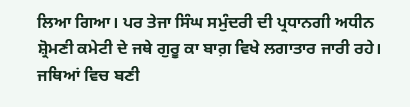ਲਿਆ ਗਿਆ। ਪਰ ਤੇਜਾ ਸਿੰਘ ਸਮੁੰਦਰੀ ਦੀ ਪ੍ਰਧਾਨਗੀ ਅਧੀਨ ਸ਼੍ਰੋਮਣੀ ਕਮੇਟੀ ਦੇ ਜਥੇ ਗੁਰੂ ਕਾ ਬਾਗ਼ ਵਿਖੇ ਲਗਾਤਾਰ ਜਾਰੀ ਰਹੇ।
ਜਥਿਆਂ ਵਿਚ ਬਣੀ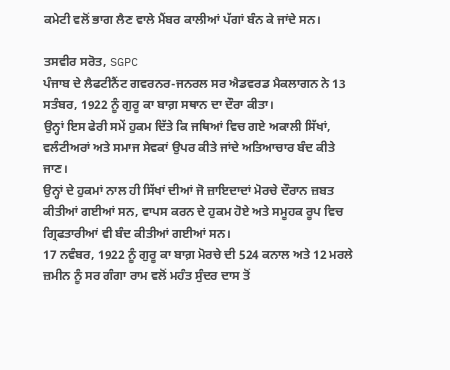ਕਮੇਟੀ ਵਲੋਂ ਭਾਗ ਲੈਣ ਵਾਲੇ ਮੈਂਬਰ ਕਾਲੀਆਂ ਪੱਗਾਂ ਬੰਨ ਕੇ ਜਾਂਦੇ ਸਨ।

ਤਸਵੀਰ ਸਰੋਤ, SGPC
ਪੰਜਾਬ ਦੇ ਲੈਫਟੀਨੈਂਟ ਗਵਰਨਰ-ਜਨਰਲ ਸਰ ਐਡਵਰਡ ਮੈਕਲਾਗਨ ਨੇ 13 ਸਤੰਬਰ, 1922 ਨੂੰ ਗੁਰੂ ਕਾ ਬਾਗ਼ ਸਥਾਨ ਦਾ ਦੌਰਾ ਕੀਤਾ।
ਉਨ੍ਹਾਂ ਇਸ ਫੇਰੀ ਸਮੇਂ ਹੁਕਮ ਦਿੱਤੇ ਕਿ ਜਥਿਆਂ ਵਿਚ ਗਏ ਅਕਾਲੀ ਸਿੱਖਾਂ, ਵਲੰਟੀਅਰਾਂ ਅਤੇ ਸਮਾਜ ਸੇਵਕਾਂ ਉਪਰ ਕੀਤੇ ਜਾਂਦੇ ਅਤਿਆਚਾਰ ਬੰਦ ਕੀਤੇ ਜਾਣ।
ਉਨ੍ਹਾਂ ਦੇ ਹੁਕਮਾਂ ਨਾਲ ਹੀ ਸਿੱਖਾਂ ਦੀਆਂ ਜੋ ਜ਼ਾਇਦਾਦਾਂ ਮੋਰਚੇ ਦੌਰਾਨ ਜ਼ਬਤ ਕੀਤੀਆਂ ਗਈਆਂ ਸਨ, ਵਾਪਸ ਕਰਨ ਦੇ ਹੁਕਮ ਹੋਏ ਅਤੇ ਸਮੂਹਕ ਰੂਪ ਵਿਚ ਗ੍ਰਿਫਤਾਰੀਆਂ ਵੀ ਬੰਦ ਕੀਤੀਆਂ ਗਈਆਂ ਸਨ।
17 ਨਵੰਬਰ, 1922 ਨੂੰ ਗੁਰੂ ਕਾ ਬਾਗ਼ ਮੋਰਚੇ ਦੀ 524 ਕਨਾਲ ਅਤੇ 12 ਮਰਲੇ ਜ਼ਮੀਨ ਨੂੰ ਸਰ ਗੰਗਾ ਰਾਮ ਵਲੋਂ ਮਹੰਤ ਸੁੰਦਰ ਦਾਸ ਤੋਂ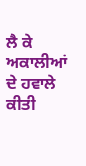ਲੈ ਕੇ ਅਕਾਲੀਆਂ ਦੇ ਹਵਾਲੇ ਕੀਤੀ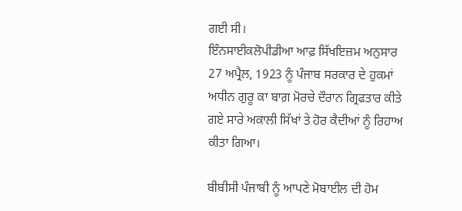ਗਈ ਸੀ।
ਇੰਨਸਾਈਕਲੋਪੀਡੀਆ ਆਫ਼ ਸਿੱਖਇਜ਼ਮ ਅਨੁਸਾਰ 27 ਅਪ੍ਰੈਲ, 1923 ਨੂੰ ਪੰਜਾਬ ਸਰਕਾਰ ਦੇ ਹੁਕਮਾਂ ਅਧੀਨ ਗੁਰੂ ਕਾ ਬਾਗ਼ ਮੋਰਚੇ ਦੌਰਾਨ ਗ੍ਰਿਫਤਾਰ ਕੀਤੇ ਗਏ ਸਾਰੇ ਅਕਾਲੀ ਸਿੱਖਾਂ ਤੇ ਹੋਰ ਕੈਦੀਆਂ ਨੂੰ ਰਿਹਾਅ ਕੀਤਾ ਗਿਆ।

ਬੀਬੀਸੀ ਪੰਜਾਬੀ ਨੂੰ ਆਪਣੇ ਮੋਬਾਈਲ ਦੀ ਹੋਮ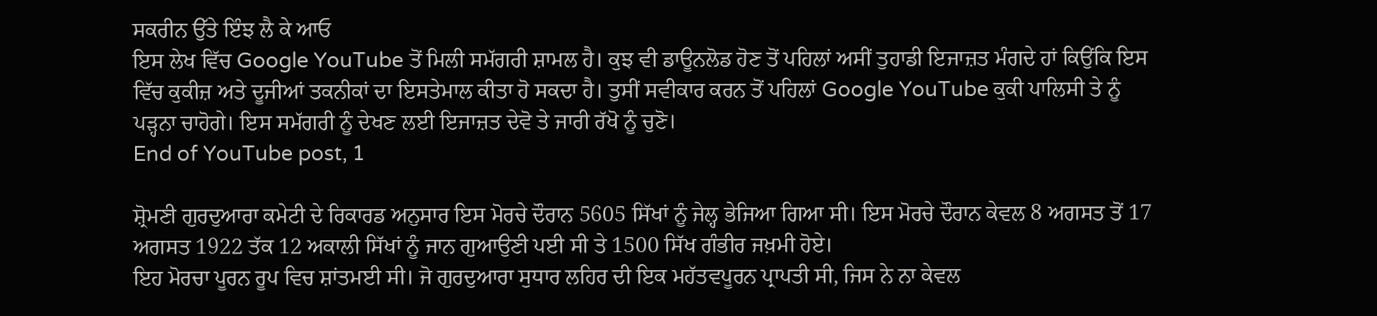ਸਕਰੀਨ ਉੱਤੇ ਇੰਝ ਲੈ ਕੇ ਆਓ
ਇਸ ਲੇਖ ਵਿੱਚ Google YouTube ਤੋਂ ਮਿਲੀ ਸਮੱਗਰੀ ਸ਼ਾਮਲ ਹੈ। ਕੁਝ ਵੀ ਡਾਊਨਲੋਡ ਹੋਣ ਤੋਂ ਪਹਿਲਾਂ ਅਸੀਂ ਤੁਹਾਡੀ ਇਜਾਜ਼ਤ ਮੰਗਦੇ ਹਾਂ ਕਿਉਂਕਿ ਇਸ ਵਿੱਚ ਕੁਕੀਜ਼ ਅਤੇ ਦੂਜੀਆਂ ਤਕਨੀਕਾਂ ਦਾ ਇਸਤੇਮਾਲ ਕੀਤਾ ਹੋ ਸਕਦਾ ਹੈ। ਤੁਸੀਂ ਸਵੀਕਾਰ ਕਰਨ ਤੋਂ ਪਹਿਲਾਂ Google YouTube ਕੁਕੀ ਪਾਲਿਸੀ ਤੇ ਨੂੰ ਪੜ੍ਹਨਾ ਚਾਹੋਗੇ। ਇਸ ਸਮੱਗਰੀ ਨੂੰ ਦੇਖਣ ਲਈ ਇਜਾਜ਼ਤ ਦੇਵੋ ਤੇ ਜਾਰੀ ਰੱਖੋ ਨੂੰ ਚੁਣੋ।
End of YouTube post, 1

ਸ਼੍ਰੋਮਣੀ ਗੁਰਦੁਆਰਾ ਕਮੇਟੀ ਦੇ ਰਿਕਾਰਡ ਅਨੁਸਾਰ ਇਸ ਮੋਰਚੇ ਦੌਰਾਨ 5605 ਸਿੱਖਾਂ ਨੂੰ ਜੇਲ੍ਹ ਭੇਜਿਆ ਗਿਆ ਸੀ। ਇਸ ਮੋਰਚੇ ਦੌਰਾਨ ਕੇਵਲ 8 ਅਗਸਤ ਤੋਂ 17 ਅਗਸਤ 1922 ਤੱਕ 12 ਅਕਾਲੀ ਸਿੱਖਾਂ ਨੂੰ ਜਾਨ ਗੁਆਉਣੀ ਪਈ ਸੀ ਤੇ 1500 ਸਿੱਖ ਗੰਭੀਰ ਜਖ਼ਮੀ ਹੋਏ।
ਇਹ ਮੋਰਚਾ ਪੂਰਨ ਰੂਪ ਵਿਚ ਸ਼ਾਂਤਮਈ ਸੀ। ਜੋ ਗੁਰਦੁਆਰਾ ਸੁਧਾਰ ਲਹਿਰ ਦੀ ਇਕ ਮਹੱਤਵਪੂਰਨ ਪ੍ਰਾਪਤੀ ਸੀ, ਜਿਸ ਨੇ ਨਾ ਕੇਵਲ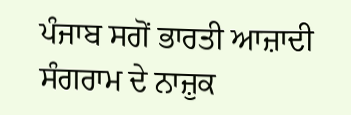ਪੰਜਾਬ ਸਗੋਂ ਭਾਰਤੀ ਆਜ਼ਾਦੀ ਸੰਗਰਾਮ ਦੇ ਨਾਜ਼ੁਕ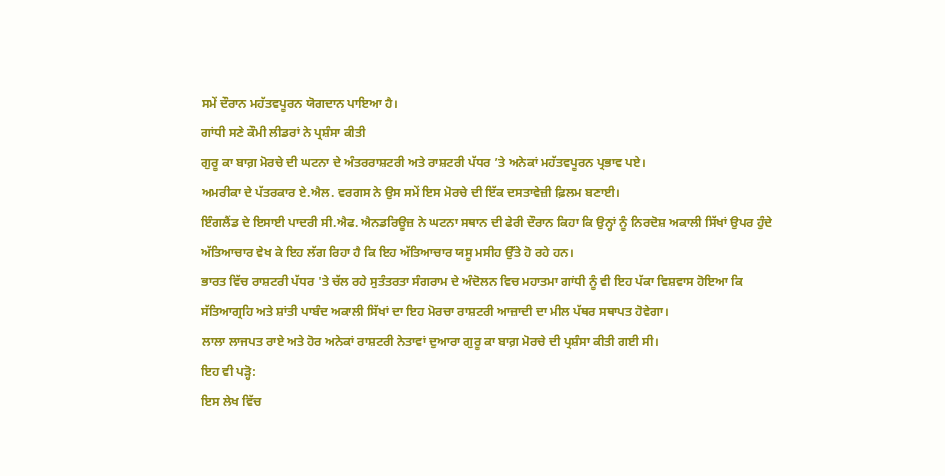ਸਮੇਂ ਦੌਰਾਨ ਮਹੱਤਵਪੂਰਨ ਯੋਗਦਾਨ ਪਾਇਆ ਹੈ।
ਗਾਂਧੀ ਸਣੇ ਕੌਮੀ ਲੀਡਰਾਂ ਨੇ ਪ੍ਰਸ਼ੰਸਾ ਕੀਤੀ
ਗੁਰੂ ਕਾ ਬਾਗ਼ ਮੋਰਚੇ ਦੀ ਘਟਨਾ ਦੇ ਅੰਤਰਰਾਸ਼ਟਰੀ ਅਤੇ ਰਾਸ਼ਟਰੀ ਪੱਧਰ ’ਤੇ ਅਨੇਕਾਂ ਮਹੱਤਵਪੂਰਨ ਪ੍ਰਭਾਵ ਪਏ।
ਅਮਰੀਕਾ ਦੇ ਪੱਤਰਕਾਰ ਏ.ਐਲ. ਵਰਗਸ ਨੇ ਉਸ ਸਮੇਂ ਇਸ ਮੋਰਚੇ ਦੀ ਇੱਕ ਦਸਤਾਵੇਜ਼ੀ ਫ਼ਿਲਮ ਬਣਾਈ।
ਇੰਗਲੈਂਡ ਦੇ ਇਸਾਈ ਪਾਦਰੀ ਸੀ.ਐਫ. ਐਨਡਰਿਊਜ਼ ਨੇ ਘਟਨਾ ਸਥਾਨ ਦੀ ਫੇਰੀ ਦੌਰਾਨ ਕਿਹਾ ਕਿ ਉਨ੍ਹਾਂ ਨੂੰ ਨਿਰਦੋਸ਼ ਅਕਾਲੀ ਸਿੱਖਾਂ ਉਪਰ ਹੁੰਦੇ ਅੱਤਿਆਚਾਰ ਵੇਖ ਕੇ ਇਹ ਲੱਗ ਰਿਹਾ ਹੈ ਕਿ ਇਹ ਅੱਤਿਆਚਾਰ ਯਸੂ ਮਸੀਹ ਉੱਤੇ ਹੋ ਰਹੇ ਹਨ।
ਭਾਰਤ ਵਿੱਚ ਰਾਸ਼ਟਰੀ ਪੱਧਰ 'ਤੇ ਚੱਲ ਰਹੇ ਸੁਤੰਤਰਤਾ ਸੰਗਰਾਮ ਦੇ ਅੰਦੋਲਨ ਵਿਚ ਮਹਾਤਮਾ ਗਾਂਧੀ ਨੂੰ ਵੀ ਇਹ ਪੱਕਾ ਵਿਸ਼ਵਾਸ ਹੋਇਆ ਕਿ ਸੱਤਿਆਗ੍ਰਹਿ ਅਤੇ ਸ਼ਾਂਤੀ ਪਾਬੰਦ ਅਕਾਲੀ ਸਿੱਖਾਂ ਦਾ ਇਹ ਮੋਰਚਾ ਰਾਸ਼ਟਰੀ ਆਜ਼ਾਦੀ ਦਾ ਮੀਲ ਪੱਥਰ ਸਥਾਪਤ ਹੋਵੇਗਾ।
ਲਾਲਾ ਲਾਜਪਤ ਰਾਏ ਅਤੇ ਹੋਰ ਅਨੇਕਾਂ ਰਾਸ਼ਟਰੀ ਨੇਤਾਵਾਂ ਦੁਆਰਾ ਗੁਰੂ ਕਾ ਬਾਗ਼ ਮੋਰਚੇ ਦੀ ਪ੍ਰਸ਼ੰਸਾ ਕੀਤੀ ਗਈ ਸੀ।
ਇਹ ਵੀ ਪੜ੍ਹੋ:
ਇਸ ਲੇਖ ਵਿੱਚ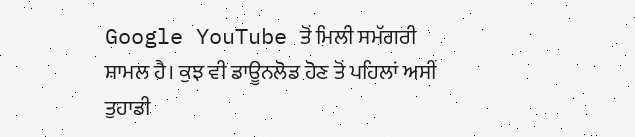Google YouTube ਤੋਂ ਮਿਲੀ ਸਮੱਗਰੀ ਸ਼ਾਮਲ ਹੈ। ਕੁਝ ਵੀ ਡਾਊਨਲੋਡ ਹੋਣ ਤੋਂ ਪਹਿਲਾਂ ਅਸੀਂ ਤੁਹਾਡੀ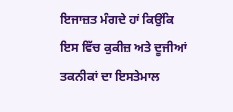ਇਜਾਜ਼ਤ ਮੰਗਦੇ ਹਾਂ ਕਿਉਂਕਿ ਇਸ ਵਿੱਚ ਕੁਕੀਜ਼ ਅਤੇ ਦੂਜੀਆਂ ਤਕਨੀਕਾਂ ਦਾ ਇਸਤੇਮਾਲ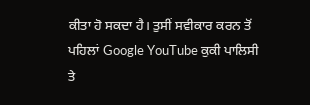ਕੀਤਾ ਹੋ ਸਕਦਾ ਹੈ। ਤੁਸੀਂ ਸਵੀਕਾਰ ਕਰਨ ਤੋਂ ਪਹਿਲਾਂ Google YouTube ਕੁਕੀ ਪਾਲਿਸੀ ਤੇ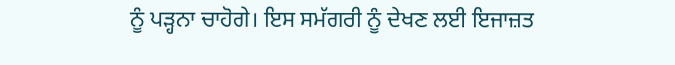ਨੂੰ ਪੜ੍ਹਨਾ ਚਾਹੋਗੇ। ਇਸ ਸਮੱਗਰੀ ਨੂੰ ਦੇਖਣ ਲਈ ਇਜਾਜ਼ਤ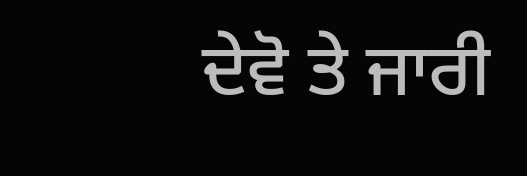ਦੇਵੋ ਤੇ ਜਾਰੀ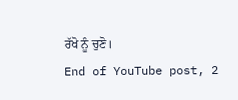ਰੱਖੋ ਨੂੰ ਚੁਣੋ।
End of YouTube post, 2